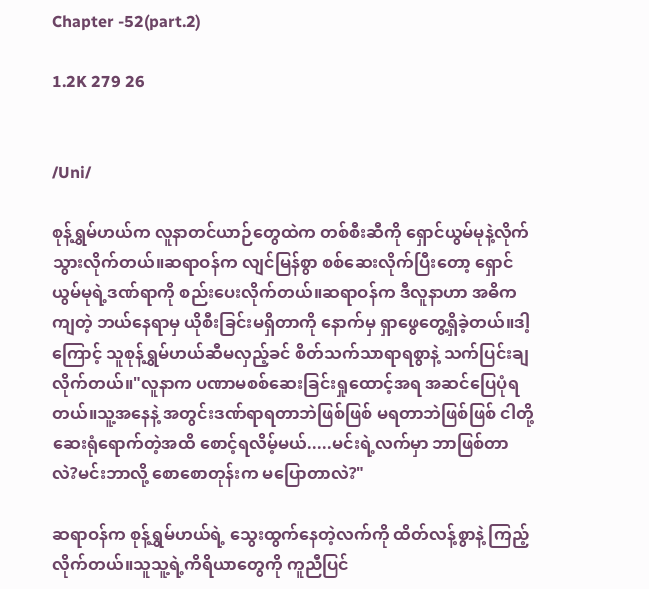Chapter -52(part.2)

1.2K 279 26


/Uni/

စုန့်ရွှမ်ဟယ်က လူနာတင်ယာဉ်တွေထဲက တစ်စီးဆီကို ရှောင်ယွမ်မုနဲ့လိုက်သွားလိုက်တယ်။‌ဆရာဝန်က လျင်မြန်စွာ စစ်ဆေးလိုက်ပြီးတော့ ရှောင်ယွမ်မုရဲ့ဒဏ်ရာကို စည်းပေးလိုက်တယ်။ဆရာဝန်က ဒီလူနာဟာ အဓိကကျတဲ့ ဘယ်နေရာမှ ယိုစီးခြင်းမရှိတာကို နောက်မှ ရှာဖွေတွေ့ရှိခဲ့တယ်။ဒါ့ကြောင့် သူစုန့်ရွှမ်ဟယ်ဆီမလှည့်ခင် စိတ်သက်သာရာရစွာနဲ့ သက်ပြင်းချလိုက်တယ်။"လူနာက ပဏာမစစ်ဆေးခြင်းရှုထောင့်အရ အဆင်ပြေပုံရတယ်။သူ့အနေနဲ့ အတွင်းဒဏ်ရာရတာဘဲဖြစ်ဖြစ် မရတာဘဲဖြစ်ဖြစ် ငါတို့ ဆေးရုံရောက်တဲ့အထိ စောင့်ရလိမ့်မယ်.....မင်းရဲ့လက်မှာ ဘာ‌ဖြစ်တာလဲ?မင်းဘာလို့ စောစောတုန်းက မပြောတာလဲ?"

ဆရာဝန်က စုန့်ရွှမ်ဟယ်ရဲ့ သွေးထွက်နေတဲ့လက်ကို ထိတ်လန့်စွာနဲ့ ကြည့်လိုက်တယ်။သူသူ့ရဲ့ကိရိယာတွေကို ကူညီပြင်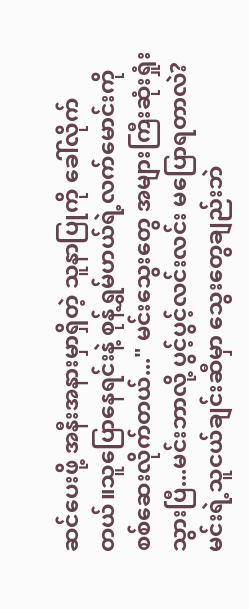ဆင်ပေးဖို့ အနီးအနားမှာရှိတဲ့ သူနာပြုကို ခေါ်လိုက်တယ်။သူပြောနေရင်းနဲ့ စုန့်ရွှမ်ဟယ်ရဲ့လက်မောင်းကို စစ်ဆေးလိုက်တယ်..." မင်းသွေးတွေ အများကြီးဆုံးရှုံးသွားပြီ...မင်းဘာလို့ ပွင့်ပွင့်လင်းလင်း မပြောရတာလဲ? မင်းရဲ့သူငယ်ချင်းဆီမှာ သွေးတွေချည်းဘဲ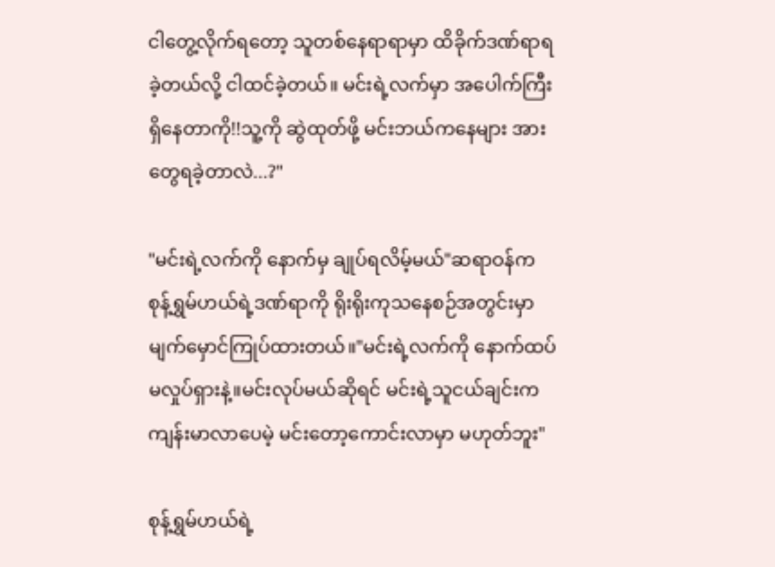ငါတွေ့လိုက်ရတော့ သူတစ်နေရာရာမှာ ထိခိုက်ဒဏ်ရာရခဲ့တယ်လို့ ငါထင်ခဲ့တယ်။ မင်းရဲ့လက်မှာ အပေါက်ကြီးရှိနေတာကို!!သူ့ကို ဆွဲထုတ်ဖို့ မင်းဘယ်ကနေများ အားတွေရခဲ့တာလဲ...?"

"မင်းရဲ့လက်ကို နောက်မှ ချုပ်ရလိမ့်မယ်"ဆရာဝန်က စုန့်ရွှမ်ဟယ်ရဲ့ဒဏ်ရာကို ရိုးရိုးကုသနေစဉ်အတွင်းမှာ မျက်မှောင်ကြုပ်ထားတယ်။"မင်းရဲ့လက်ကို နောက်ထပ် မလှုပ်ရှားနဲ့။မင်းလုပ်မယ်ဆိုရင် မင်းရဲ့သူငယ်ချင်းက ကျန်းမာလာပေမဲ့ မင်းတော့ကောင်းလာမှာ မဟုတ်ဘူး"

စုန့်ရွှမ်ဟယ်ရဲ့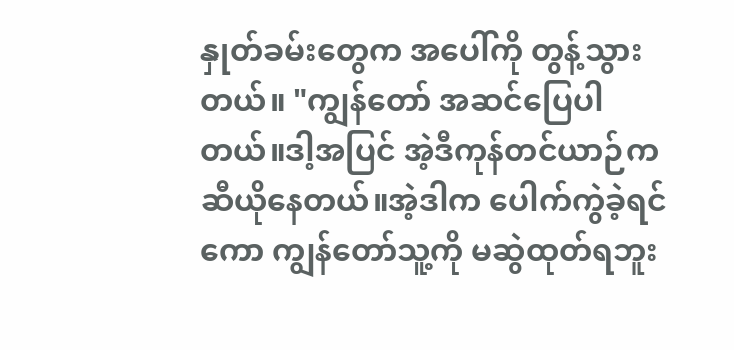နှုတ်ခမ်းတွေက အပေါ်ကို တွန့်သွားတယ်။ "ကျွန်တော် အဆင်ပြေပါတယ်။ဒါ့အပြင် အဲ့ဒီကုန်တင်ယာဉ်က ဆီယိုနေတယ်။အဲ့ဒါက ပေါက်ကွဲခဲ့ရင်ကော ကျွန်တော်သူ့ကို မဆွဲထုတ်ရဘူး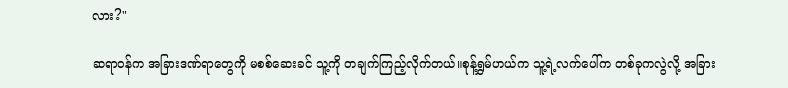လား?"

ဆရာဝန်က အခြားဒဏ်ရာတွေကို မစစ်ဆေးခင် သူ့ကို တချက်ကြည့်လိုက်တယ်။စုန့်ရွှမ်ဟယ်က သူ့ရဲ့လက်ပေါ်က တစ်ခုကလွဲလို့ အခြား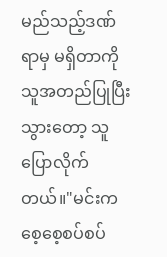မည်သည့်ဒဏ်ရာမှ မရှိတာကို သူအတည်ပြုပြီးသွားတော့ သူပြောလိုက်တယ်။"မင်းက စေ့စေ့စပ်စပ်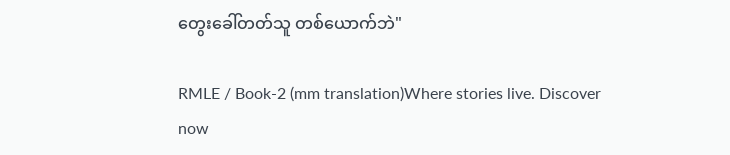တွေးခေါ်တတ်သူ တစ်ယောက်ဘဲ"

RMLE / Book-2 (mm translation)Where stories live. Discover now